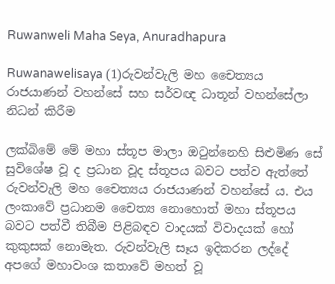Ruwanweli Maha Seya, Anuradhapura

Ruwanawelisaya (1)රුවන්වැලි මහ චෛත්‍යය රාජයාණන් වහන්සේ සහ සර්වඥ ධාතූන් වහන්සේලා නිධන් කිරීම

ලක්බිමේ මේ මහා ස්තූප මාලා ඔටුන්නෙහි සිළුමිණ සේ සුවිශේෂ වූ ද ප්‍රධාන වූද ස්තූපය බවට පත්ව ඇත්තේ රුවන්වැලි මහ චෛත්‍යය රාජයාණන් වහන්සේ ය. එය ලංකාවේ ප්‍රධානම චෛත්‍ය නොහොත් මහා ස්තූපය බවට පත්වී තිබීම පිළිබඳව වාදයක් විවාදයක් හෝ කුකුසක් නොමැත. රුවන්වැලි සෑය ඉදිකරන ලද්දේ අපගේ මහාවංශ කතාවේ මහත් වූ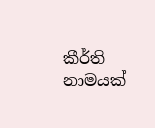කීර්ති නාමයක්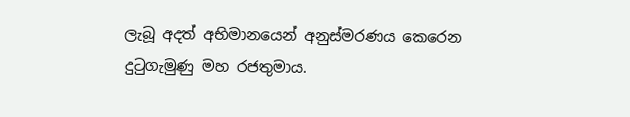ලැබූ අදත් අභිමානයෙන් අනුස්මරණය කෙරෙන දුටුගැමුණු මහ රජතුමාය.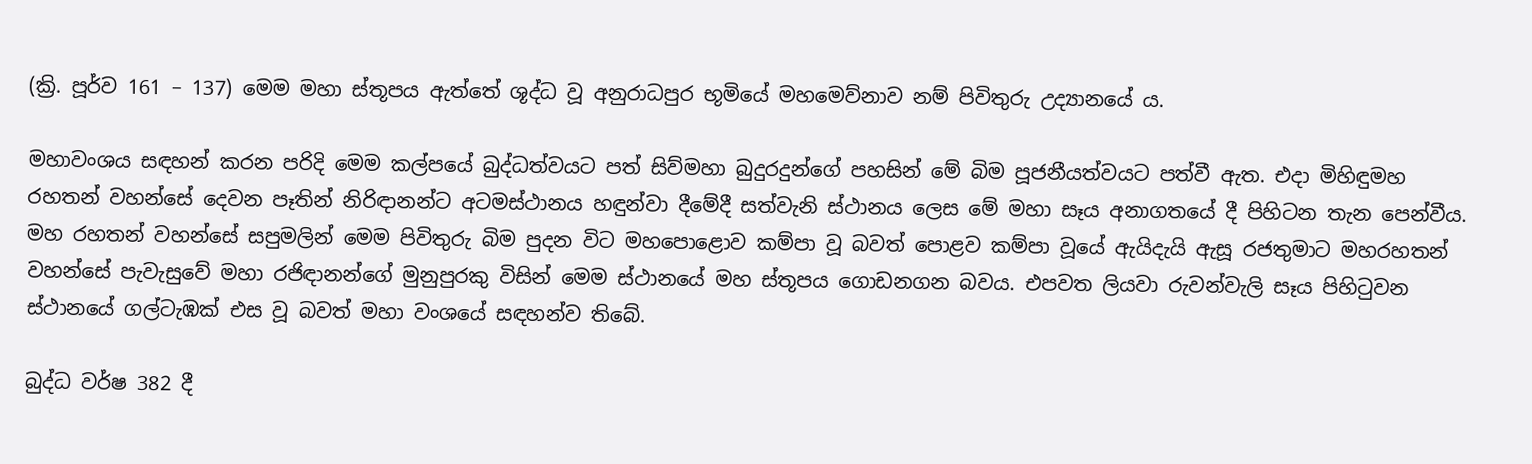(ක්‍රි. පූර්ව 161 – 137) මෙම මහා ස්තූපය ඇත්තේ ශූද්ධ වූ අනුරාධපුර භූමියේ මහමෙව්නාව නම් පිවිතුරු උද්‍යානයේ ය.

මහාවංශය සඳහන් කරන පරිදි මෙම කල්පයේ බුද්ධත්වයට පත් සිව්මහා බුදුරදුන්ගේ පහසින් මේ බිම පූජනීයත්වයට පත්වී ඇත. එදා මිහිඳුමහ රහතන් වහන්සේ දෙවන පෑතින් නිරිඳානන්ට අටමස්ථානය හඳුන්වා දීමේදී සත්වැනි ස්ථානය ලෙස මේ මහා සෑය අනාගතයේ දී පිහිටන තැන පෙන්වීය. මහ රහතන් වහන්සේ සපුමලින් මෙම පිවිතුරු බිම පුදන විට මහපොළොව කම්පා වූ බවත් පොළව කම්පා වූයේ ඇයිදැයි ඇසූ රජතුමාට මහරහතන් වහන්සේ පැවැසුවේ මහා රජිඳානන්ගේ මුනුපුරකු විසින් මෙම ස්ථානයේ මහ ස්තූපය ගොඩනගන බවය. එපවත ලියවා රුවන්වැලි සෑය පිහිටුවන ස්ථානයේ ගල්ටැඹක් එස වූ බවත් මහා වංශයේ සඳහන්ව තිබේ.

බුද්ධ වර්ෂ 382 දී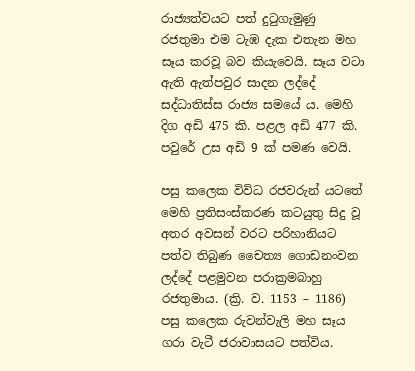රාජ්‍යත්වයට පත් දුටුගැමුණු රජතුමා එම ටැඹ දැක එතැන මහ සෑය කරවූ බව කියැවෙයි. සෑය වටා ඇති ඇත්පවුර සාදන ලද්දේ සද්ධාතිස්ස රාජ්‍ය සමයේ ය. මෙහි දිග අඩි 475 කි. පළල අඩි 477 කි. පවුරේ උස අඩි 9 ක් පමණ වෙයි.

පසු කලෙක විවිධ රජවරුන් යටතේ මෙහි ප්‍රතිසංස්කරණ කටයුතු සිදු වූ අතර අවසන් වරට පරිහානියට පත්ව තිබුණ චෛත්‍ය ගොඩනංවන ලද්දේ පළමුවන පරාක්‍රමබාහු රජතුමාය. (ක්‍රි. ව. 1153 – 1186) පසු කලෙක රුවන්වැලි මහ සෑය ගරා වැටී ජරාවාසයට පත්විය.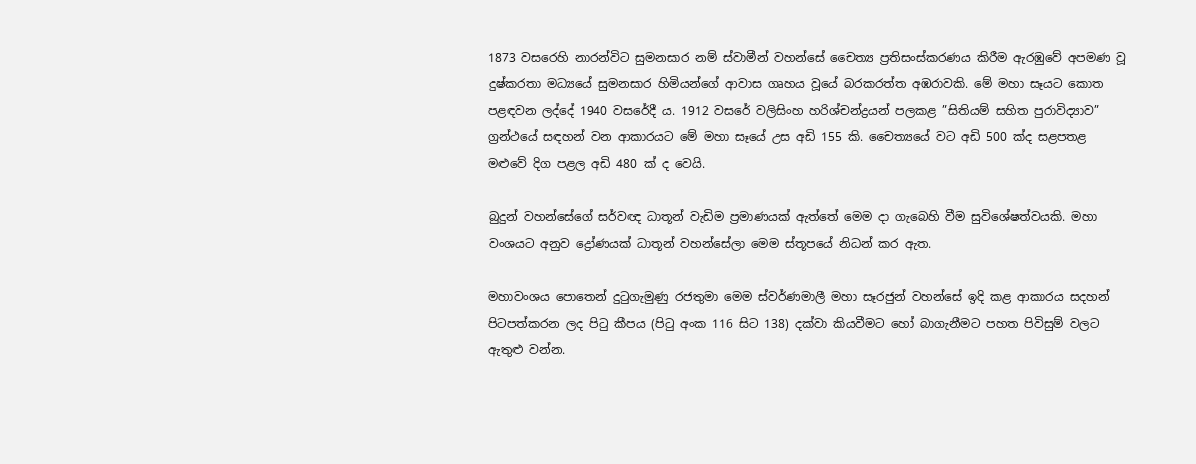1873 වසරෙහි නාරන්විට සුමනසාර නම් ස්වාමීන් වහන්සේ චෛත්‍ය ප්‍රතිසංස්කරණය කිරීම ඇරඹුවේ අපමණ වූ දුෂ්කරතා මධ්‍යයේ සුමනසාර හිමියන්ගේ ආවාස ගෘහය වූයේ බරකරත්ත අඹරාවකි. මේ මහා සෑයට කොත පළඳවන ලද්දේ 1940 වසරේදී ය. 1912 වසරේ වලිසිංහ හරිශ්චන්ද්‍රයන් පලකළ ”සිතියම් සහිත පුරාවිද්‍යාව” ග්‍රන්ථයේ සඳහන් වන ආකාරයට මේ මහා සෑයේ උස අඩි 155 කි. චෛත්‍යයේ වට අඩි 500 ක්ද සළපතළ මළුවේ දිග පළල අඩි 480 ක් ද වෙයි.

බුදුන් වහන්සේගේ සර්වඥ ධාතූන් වැඩිම ප්‍රමාණයක් ඇත්තේ මෙම දා ගැබෙහි වීම සුවිශේෂත්වයකි. මහා වංශයට අනුව ද්‍රෝණයක් ධාතූන් වහන්සේලා මෙම ස්තූපයේ නිධන් කර ඇත.

මහාවංශය පොතෙන් දුටුගැමුණු රජතුමා මෙම ස්වර්ණමාලී මහා සෑරජුන් වහන්සේ ඉදි කළ ආකාරය සදහන් පිටපත්කරන ලද පිටු කීපය (පිටු අංක 116 සිට 138) දක්වා කියවීමට හෝ බාගැනීමට පහත පිවිසුම් වලට ඇතුළු වන්න.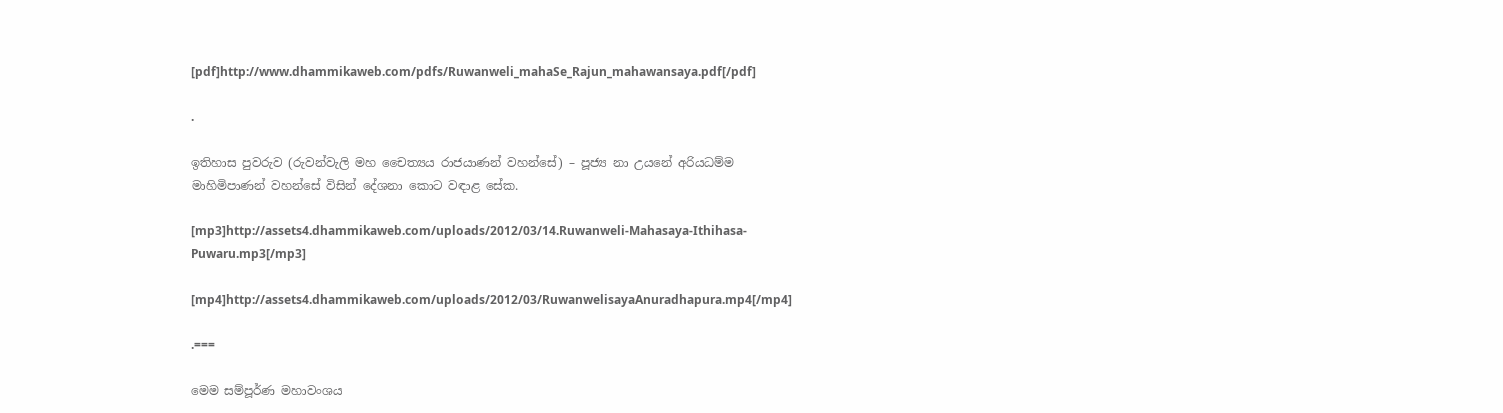[pdf]http://www.dhammikaweb.com/pdfs/Ruwanweli_mahaSe_Rajun_mahawansaya.pdf[/pdf]

.

ඉතිහාස පුවරුව (රුවන්වැලි මහ චෛත්‍යය රාජයාණන් වහන්සේ) – පූජ්‍ය නා උයනේ අරියධම්ම මාහිමිපාණන් වහන්සේ විසින් දේශනා කොට වඳාළ සේක.

[mp3]http://assets4.dhammikaweb.com/uploads/2012/03/14.Ruwanweli-Mahasaya-Ithihasa-Puwaru.mp3[/mp3]

[mp4]http://assets4.dhammikaweb.com/uploads/2012/03/RuwanwelisayaAnuradhapura.mp4[/mp4]

.===

මෙම සම්පූර්ණ මහාවංශය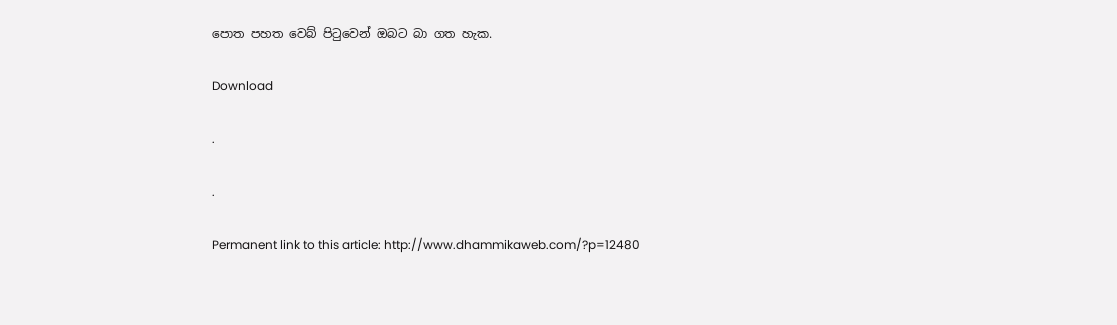පොත පහත වෙබ් පිටුවෙන් ඔබට බා ගත හැක.

Download

.

.

Permanent link to this article: http://www.dhammikaweb.com/?p=12480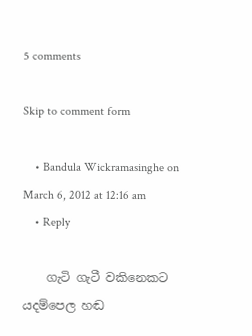5 comments

Skip to comment form

    • Bandula Wickramasinghe on March 6, 2012 at 12:16 am
    • Reply

    ගැටි ගැටී වකිනෙකට යදම්පෙල හඬ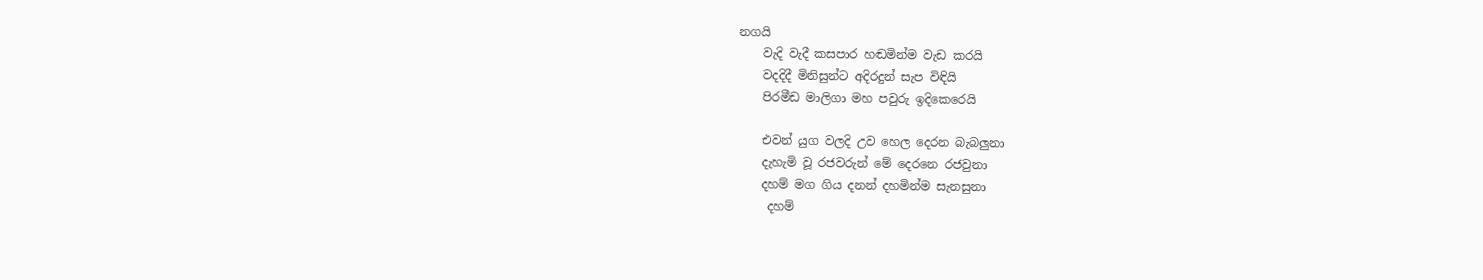නගයි
    වැදි වැදී කසපාර හඬමින්ම වැඩ කරයි
    වදදිදී මිනිසුන්ට අදිරදුන් සැප විඳියි
    පිරමීඩ මාලිගා මහ පවුරු ඉදිකෙරෙයි

    එවන් යුග වලදි උව හෙල දෙරන බැබලුනා
    දැහැමි වූ රජවරුන් මේ දෙරනෙ රජවුනා
    දහම් මග ගිය දනන් දහමින්ම සැනසුනා
     දහම්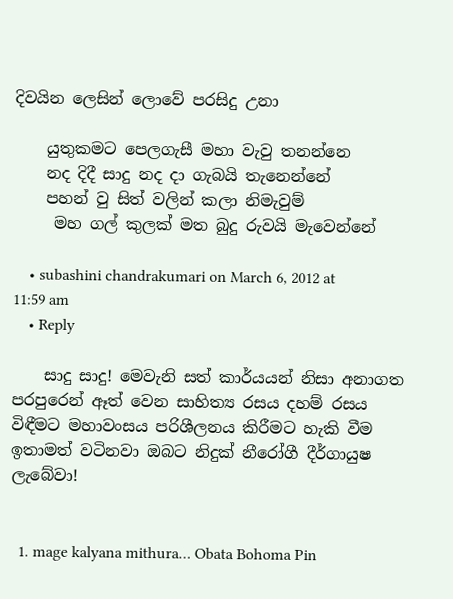දිවයින ලෙසින් ලොවේ පරසිදු උනා

    යුතුකමට පෙලගැසී මහා වැවු තනන්නෙ
    නද දිදී සාදු නද දා ගැබයි තැනෙන්නේ
    පහන් වු සිත් වලින් කලා නිමැවුම්
     මහ ගල් කුලක් මත බුදු රුවයි මැ‍වෙන්නේ

    • subashini chandrakumari on March 6, 2012 at 11:59 am
    • Reply

    සාදු සාදු! මෙවැනි සත් කාර්යයන් නිසා අනාගත පරපුරෙන් ඈත් වෙන සාහිත්‍ය රසය දහම් රසය විඳීමට මහාවංසය පරිශීලනය කිරීමට හැකි වීම ඉතාමත් වටිනවා ඔබට නිදුක් නීරෝගී දීර්ගායුෂ ලැබේවා!


  1. mage kalyana mithura… Obata Bohoma Pin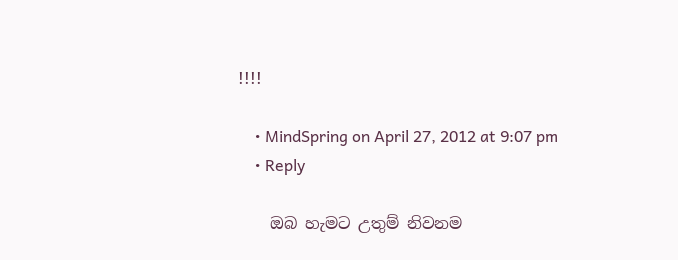!!!!

    • MindSpring on April 27, 2012 at 9:07 pm
    • Reply

    ඔබ හැමට උතුම් නිවනම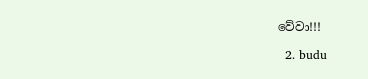වේවා!!!

  2. budu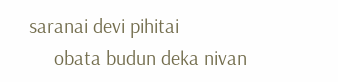saranai devi pihitai
     obata budun deka nivan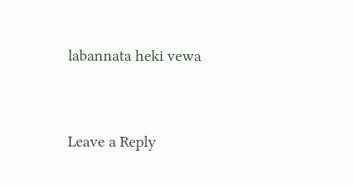labannata heki vewa


Leave a Reply